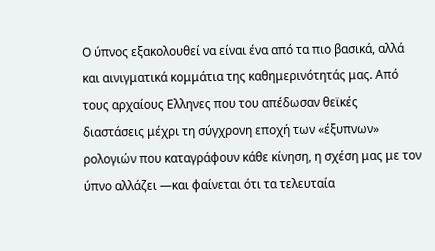Ο ύπνος εξακολουθεί να είναι ένα από τα πιο βασικά, αλλά και αινιγματικά κομμάτια της καθημερινότητάς μας. Από τους αρχαίους Ελληνες που του απέδωσαν θεϊκές διαστάσεις μέχρι τη σύγχρονη εποχή των «έξυπνων» ρολογιών που καταγράφουν κάθε κίνηση, η σχέση μας με τον ύπνο αλλάζει —και φαίνεται ότι τα τελευταία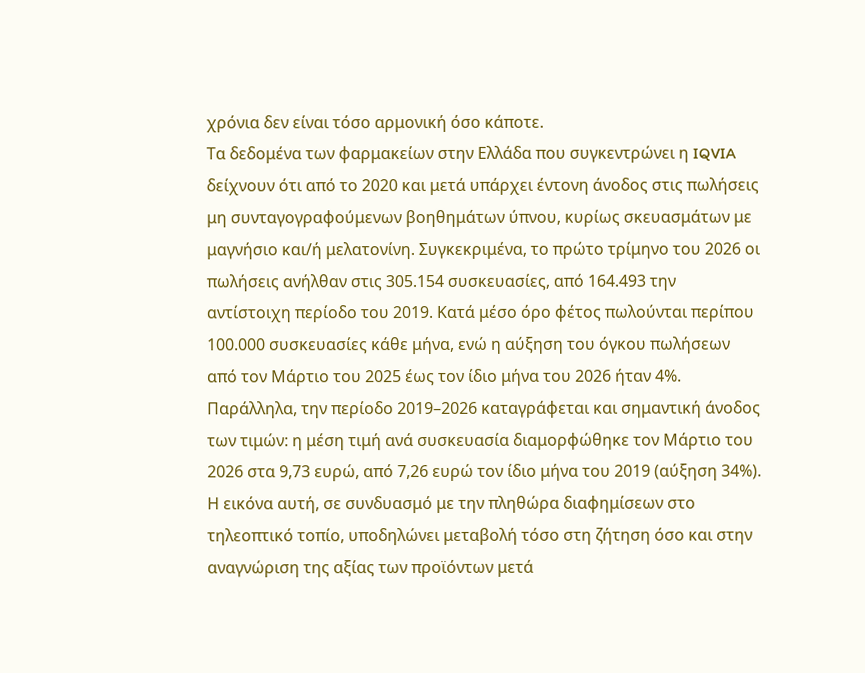χρόνια δεν είναι τόσο αρμονική όσο κάποτε.
Τα δεδομένα των φαρμακείων στην Ελλάδα που συγκεντρώνει η IQVIA δείχνουν ότι από το 2020 και μετά υπάρχει έντονη άνοδος στις πωλήσεις μη συνταγογραφούμενων βοηθημάτων ύπνου, κυρίως σκευασμάτων με μαγνήσιο και/ή μελατονίνη. Συγκεκριμένα, το πρώτο τρίμηνο του 2026 οι πωλήσεις ανήλθαν στις 305.154 συσκευασίες, από 164.493 την αντίστοιχη περίοδο του 2019. Κατά μέσο όρο φέτος πωλούνται περίπου 100.000 συσκευασίες κάθε μήνα, ενώ η αύξηση του όγκου πωλήσεων από τον Μάρτιο του 2025 έως τον ίδιο μήνα του 2026 ήταν 4%.
Παράλληλα, την περίοδο 2019–2026 καταγράφεται και σημαντική άνοδος των τιμών: η μέση τιμή ανά συσκευασία διαμορφώθηκε τον Μάρτιο του 2026 στα 9,73 ευρώ, από 7,26 ευρώ τον ίδιο μήνα του 2019 (αύξηση 34%). Η εικόνα αυτή, σε συνδυασμό με την πληθώρα διαφημίσεων στο τηλεοπτικό τοπίο, υποδηλώνει μεταβολή τόσο στη ζήτηση όσο και στην αναγνώριση της αξίας των προϊόντων μετά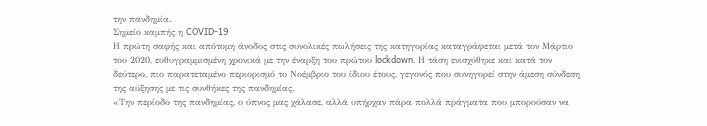την πανδημία.
Σημείο καμπής η COVID-19
Η πρώτη σαφής και απότομη άνοδος στις συνολικές πωλήσεις της κατηγορίας καταγράφεται μετά τον Μάρτιο του 2020, ευθυγραμμισμένη χρονικά με την έναρξη του πρώτου lockdown. Η τάση ενισχύθηκε και κατά τον δεύτερο, πιο παρατεταμένο περιορισμό το Νοέμβριο του ίδιου έτους, γεγονός που συνηγορεί στην άμεση σύνδεση της αύξησης με τις συνθήκες της πανδημίας.
«Την περίοδο της πανδημίας, ο ύπνος μας χάλασε, αλλά υπήρχαν πάρα πολλά πράγματα που μπορούσαν να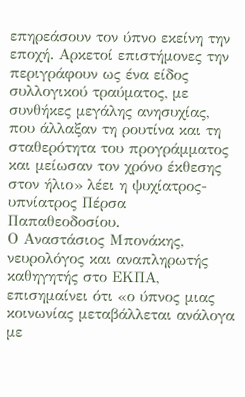επηρεάσουν τον ύπνο εκείνη την εποχή. Αρκετοί επιστήμονες την περιγράφουν ως ένα είδος συλλογικού τραύματος, με συνθήκες μεγάλης ανησυχίας, που άλλαξαν τη ρουτίνα και τη σταθερότητα του προγράμματος και μείωσαν τον χρόνο έκθεσης στον ήλιο» λέει η ψυχίατρος-υπνίατρος Πέρσα Παπαθεοδοσίου.
Ο Αναστάσιος Μπονάκης, νευρολόγος και αναπληρωτής καθηγητής στο ΕΚΠΑ, επισημαίνει ότι «ο ύπνος μιας κοινωνίας μεταβάλλεται ανάλογα με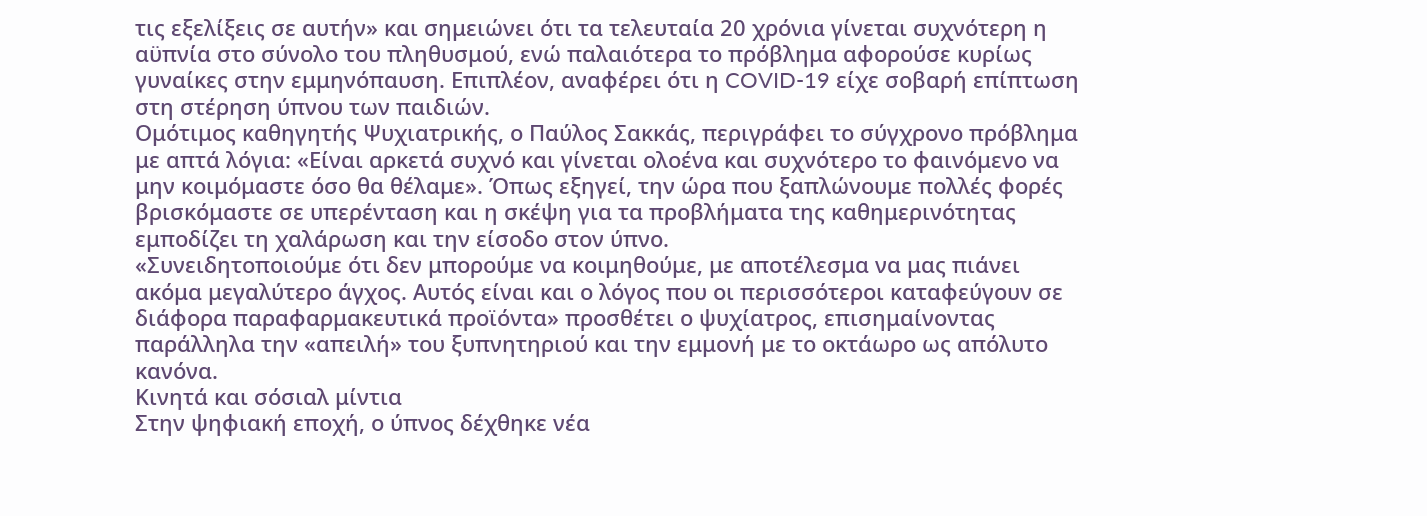τις εξελίξεις σε αυτήν» και σημειώνει ότι τα τελευταία 20 χρόνια γίνεται συχνότερη η αϋπνία στο σύνολο του πληθυσμού, ενώ παλαιότερα το πρόβλημα αφορούσε κυρίως γυναίκες στην εμμηνόπαυση. Επιπλέον, αναφέρει ότι η COVID-19 είχε σοβαρή επίπτωση στη στέρηση ύπνου των παιδιών.
Ομότιμος καθηγητής Ψυχιατρικής, ο Παύλος Σακκάς, περιγράφει το σύγχρονο πρόβλημα με απτά λόγια: «Είναι αρκετά συχνό και γίνεται ολοένα και συχνότερο το φαινόμενο να μην κοιμόμαστε όσο θα θέλαμε». Όπως εξηγεί, την ώρα που ξαπλώνουμε πολλές φορές βρισκόμαστε σε υπερένταση και η σκέψη για τα προβλήματα της καθημερινότητας εμποδίζει τη χαλάρωση και την είσοδο στον ύπνο.
«Συνειδητοποιούμε ότι δεν μπορούμε να κοιμηθούμε, με αποτέλεσμα να μας πιάνει ακόμα μεγαλύτερο άγχος. Αυτός είναι και ο λόγος που οι περισσότεροι καταφεύγουν σε διάφορα παραφαρμακευτικά προϊόντα» προσθέτει ο ψυχίατρος, επισημαίνοντας παράλληλα την «απειλή» του ξυπνητηριού και την εμμονή με το οκτάωρο ως απόλυτο κανόνα.
Κινητά και σόσιαλ μίντια
Στην ψηφιακή εποχή, ο ύπνος δέχθηκε νέα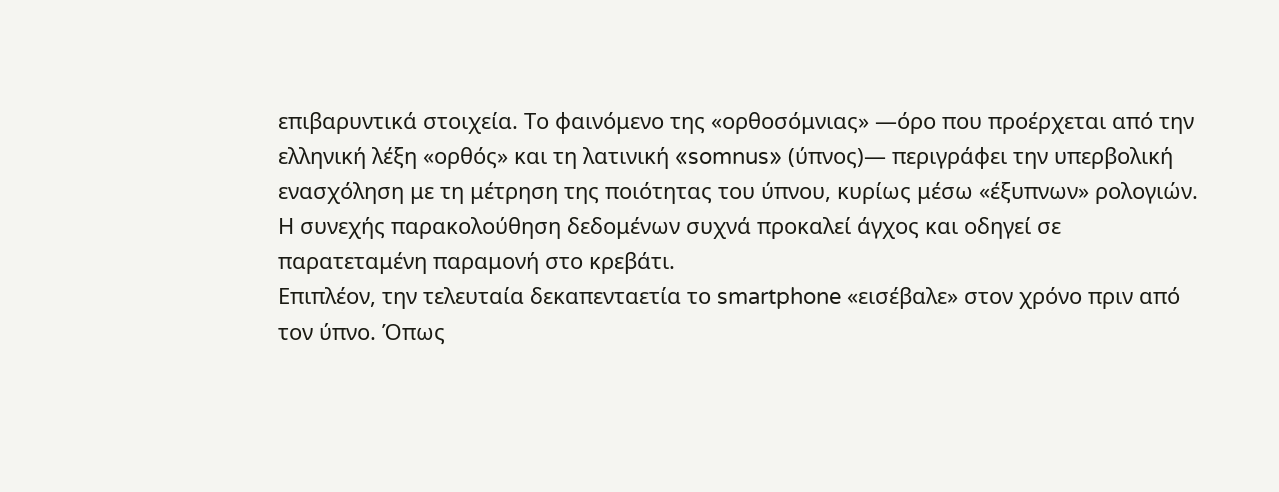επιβαρυντικά στοιχεία. Το φαινόμενο της «ορθοσόμνιας» —όρο που προέρχεται από την ελληνική λέξη «ορθός» και τη λατινική «somnus» (ύπνος)— περιγράφει την υπερβολική ενασχόληση με τη μέτρηση της ποιότητας του ύπνου, κυρίως μέσω «έξυπνων» ρολογιών. Η συνεχής παρακολούθηση δεδομένων συχνά προκαλεί άγχος και οδηγεί σε παρατεταμένη παραμονή στο κρεβάτι.
Επιπλέον, την τελευταία δεκαπενταετία το smartphone «εισέβαλε» στον χρόνο πριν από τον ύπνο. Όπως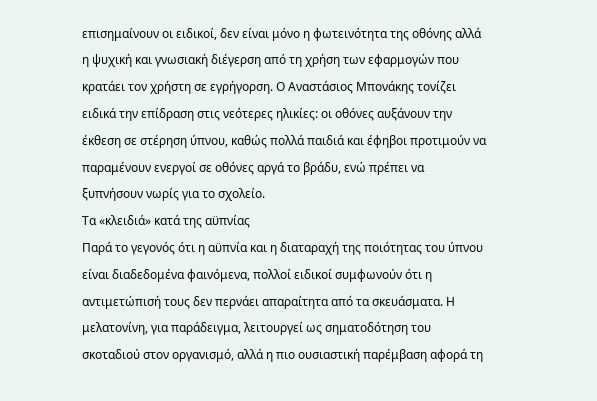επισημαίνουν οι ειδικοί, δεν είναι μόνο η φωτεινότητα της οθόνης αλλά η ψυχική και γνωσιακή διέγερση από τη χρήση των εφαρμογών που κρατάει τον χρήστη σε εγρήγορση. Ο Αναστάσιος Μπονάκης τονίζει ειδικά την επίδραση στις νεότερες ηλικίες: οι οθόνες αυξάνουν την έκθεση σε στέρηση ύπνου, καθώς πολλά παιδιά και έφηβοι προτιμούν να παραμένουν ενεργοί σε οθόνες αργά το βράδυ, ενώ πρέπει να ξυπνήσουν νωρίς για το σχολείο.
Τα «κλειδιά» κατά της αϋπνίας
Παρά το γεγονός ότι η αϋπνία και η διαταραχή της ποιότητας του ύπνου είναι διαδεδομένα φαινόμενα, πολλοί ειδικοί συμφωνούν ότι η αντιμετώπισή τους δεν περνάει απαραίτητα από τα σκευάσματα. Η μελατονίνη, για παράδειγμα, λειτουργεί ως σηματοδότηση του σκοταδιού στον οργανισμό, αλλά η πιο ουσιαστική παρέμβαση αφορά τη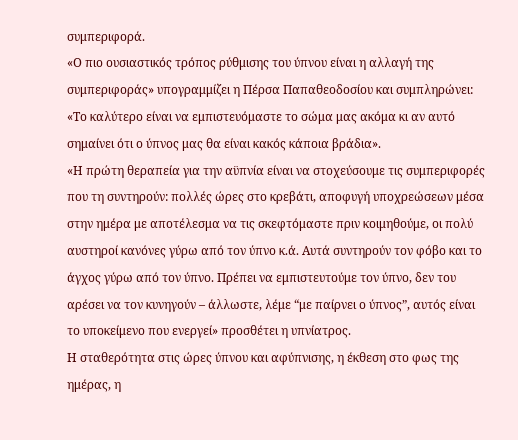συμπεριφορά.
«Ο πιο ουσιαστικός τρόπος ρύθμισης του ύπνου είναι η αλλαγή της συμπεριφοράς» υπογραμμίζει η Πέρσα Παπαθεοδοσίου και συμπληρώνει: «Το καλύτερο είναι να εμπιστευόμαστε το σώμα μας ακόμα κι αν αυτό σημαίνει ότι ο ύπνος μας θα είναι κακός κάποια βράδια».
«Η πρώτη θεραπεία για την αϋπνία είναι να στοχεύσουμε τις συμπεριφορές που τη συντηρούν: πολλές ώρες στο κρεβάτι, αποφυγή υποχρεώσεων μέσα στην ημέρα με αποτέλεσμα να τις σκεφτόμαστε πριν κοιμηθούμε, οι πολύ αυστηροί κανόνες γύρω από τον ύπνο κ.ά. Αυτά συντηρούν τον φόβο και το άγχος γύρω από τον ύπνο. Πρέπει να εμπιστευτούμε τον ύπνο, δεν του αρέσει να τον κυνηγούν – άλλωστε, λέμε “με παίρνει ο ύπνος”, αυτός είναι το υποκείμενο που ενεργεί» προσθέτει η υπνίατρος.
Η σταθερότητα στις ώρες ύπνου και αφύπνισης, η έκθεση στο φως της ημέρας, η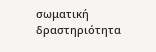σωματική δραστηριότητα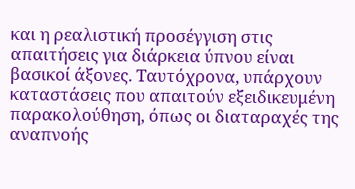και η ρεαλιστική προσέγγιση στις απαιτήσεις για διάρκεια ύπνου είναι βασικοί άξονες. Ταυτόχρονα, υπάρχουν καταστάσεις που απαιτούν εξειδικευμένη παρακολούθηση, όπως οι διαταραχές της αναπνοής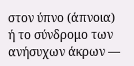στον ύπνο (άπνοια) ή το σύνδρομο των ανήσυχων άκρων —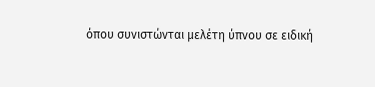όπου συνιστώνται μελέτη ύπνου σε ειδική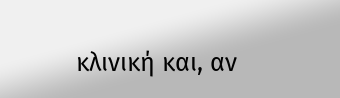κλινική και, αν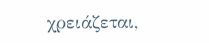χρειάζεται,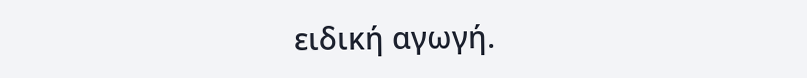ειδική αγωγή.